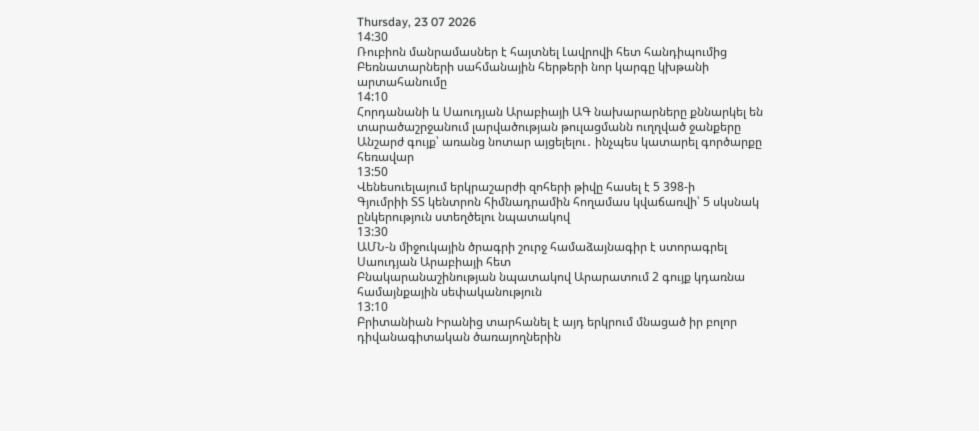Thursday, 23 07 2026
14:30
Ռուբիոն մանրամասներ է հայտնել Լավրովի հետ հանդիպումից
Բեռնատարների սահմանային հերթերի նոր կարգը կխթանի արտահանումը
14:10
Հորդանանի և Սաուդյան Արաբիայի ԱԳ նախարարները քննարկել են տարածաշրջանում լարվածության թուլացմանն ուղղված ջանքերը
Անշարժ գույք՝ առանց նոտար այցելելու․ ինչպես կատարել գործարքը հեռավար
13:50
Վենեսուելայում երկրաշարժի զոհերի թիվը հասել է 5 398-ի
Գյումրիի ՏՏ կենտրոն հիմնադրամին հողամաս կվաճառվի՝ 5 սկսնակ ընկերություն ստեղծելու նպատակով
13:30
ԱՄՆ-ն միջուկային ծրագրի շուրջ համաձայնագիր է ստորագրել Սաուդյան Արաբիայի հետ
Բնակարանաշինության նպատակով Արարատում 2 գույք կդառնա համայնքային սեփականություն
13:10
Բրիտանիան Իրանից տարհանել է այդ երկրում մնացած իր բոլոր դիվանագիտական ծառայողներին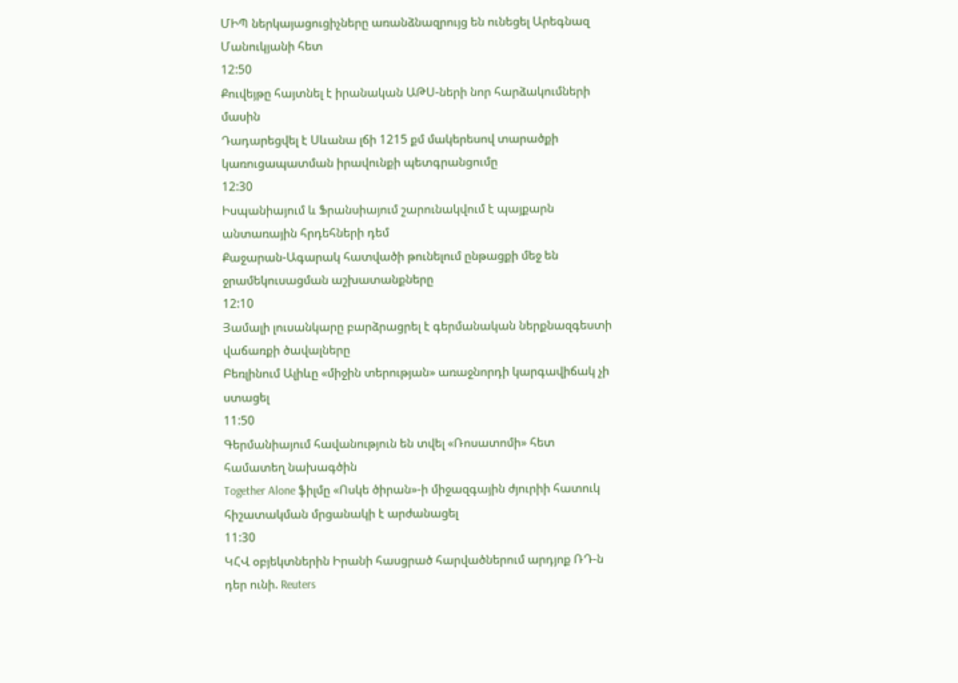ՄԻՊ ներկայացուցիչները առանձնազրույց են ունեցել Արեգնազ Մանուկյանի հետ
12:50
Քուվեյթը հայտնել է իրանական ԱԹՍ-ների նոր հարձակումների մասին
Դադարեցվել է Սևանա լճի 1215 քմ մակերեսով տարածքի կառուցապատման իրավունքի պետգրանցումը
12:30
Իսպանիայում և Ֆրանսիայում շարունակվում է պայքարն անտառային հրդեհների դեմ
Քաջարան-Ագարակ հատվածի թունելում ընթացքի մեջ են ջրամեկուսացման աշխատանքները
12:10
Յամալի լուսանկարը բարձրացրել է գերմանական ներքնազգեստի վաճառքի ծավալները
Բեռլինում Ալիևը «միջին տերության» առաջնորդի կարգավիճակ չի ստացել
11:50
Գերմանիայում հավանություն են տվել «Ռոսատոմի» հետ համատեղ նախագծին
Together Alone ֆիլմը «Ոսկե ծիրան»-ի միջազգային ժյուրիի հատուկ հիշատակման մրցանակի է արժանացել
11:30
ԿՀՎ օբյեկտներին Իրանի հասցրած հարվածներում արդյոք ՌԴ-ն դեր ունի. Reuters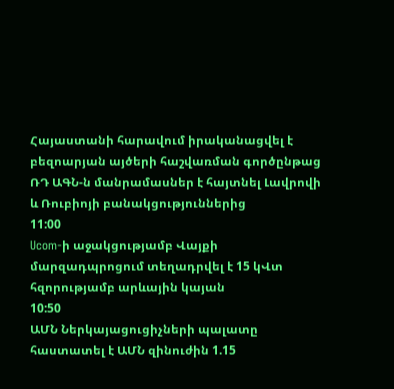Հայաստանի հարավում իրականացվել է բեզոարյան այծերի հաշվառման գործընթաց
ՌԴ ԱԳՆ-ն մանրամասներ է հայտնել Լավրովի և Ռուբիոյի բանակցություններից
11:00
Ucom-ի աջակցությամբ Վայքի մարզադպրոցում տեղադրվել է 15 կՎտ հզորությամբ արևային կայան
10:50
ԱՄՆ Ներկայացուցիչների պալատը հաստատել է ԱՄՆ զինուժին 1.15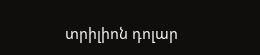տրիլիոն դոլար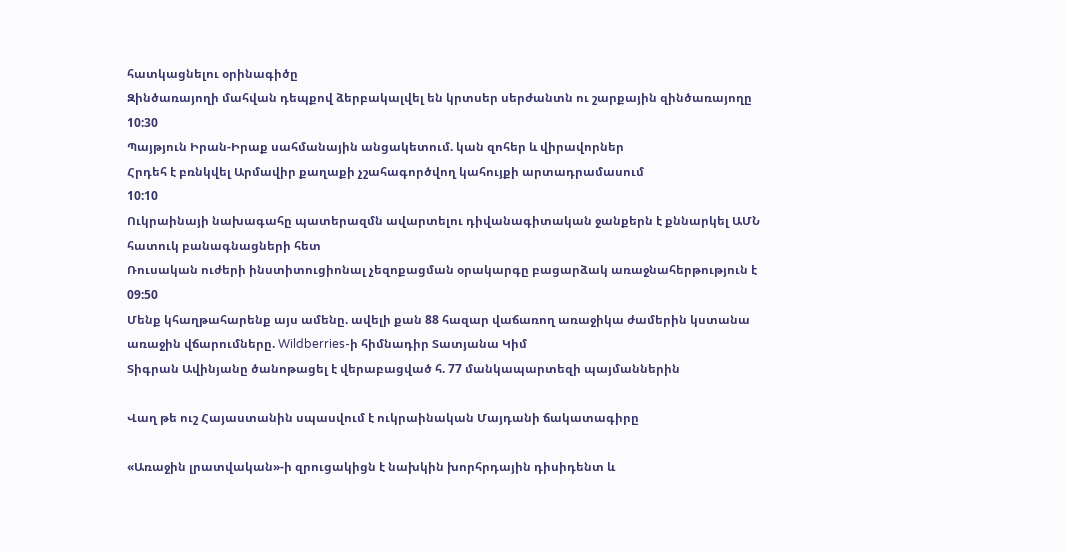հատկացնելու օրինագիծը
Զինծառայողի մահվան դեպքով ձերբակալվել են կրտսեր սերժանտն ու շարքային զինծառայողը
10:30
Պայթյուն Իրան-Իրաք սահմանային անցակետում. կան զոհեր և վիրավորներ
Հրդեհ է բռնկվել Արմավիր քաղաքի չշահագործվող կահույքի արտադրամասում
10:10
Ուկրաինայի նախագահը պատերազմն ավարտելու դիվանագիտական ջանքերն է քննարկել ԱՄՆ հատուկ բանագնացների հետ
Ռուսական ուժերի ինստիտուցիոնալ չեզոքացման օրակարգը բացարձակ առաջնահերթություն է
09:50
Մենք կհաղթահարենք այս ամենը. ավելի քան 88 հազար վաճառող առաջիկա ժամերին կստանա առաջին վճարումները. Wildberries-ի հիմնադիր Տատյանա Կիմ
Տիգրան Ավինյանը ծանոթացել է վերաբացված հ. 77 մանկապարտեզի պայմաններին

Վաղ թե ուշ Հայաստանին սպասվում է ուկրաինական Մայդանի ճակատագիրը

«Առաջին լրատվական»-ի զրուցակիցն է նախկին խորհրդային դիսիդենտ և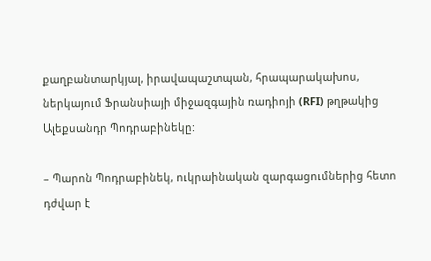քաղբանտարկյալ, իրավապաշտպան, հրապարակախոս, ներկայում Ֆրանսիայի միջազգային ռադիոյի (RFI) թղթակից Ալեքսանդր Պոդրաբինեկը:

– Պարոն Պոդրաբինեկ, ուկրաինական զարգացումներից հետո դժվար է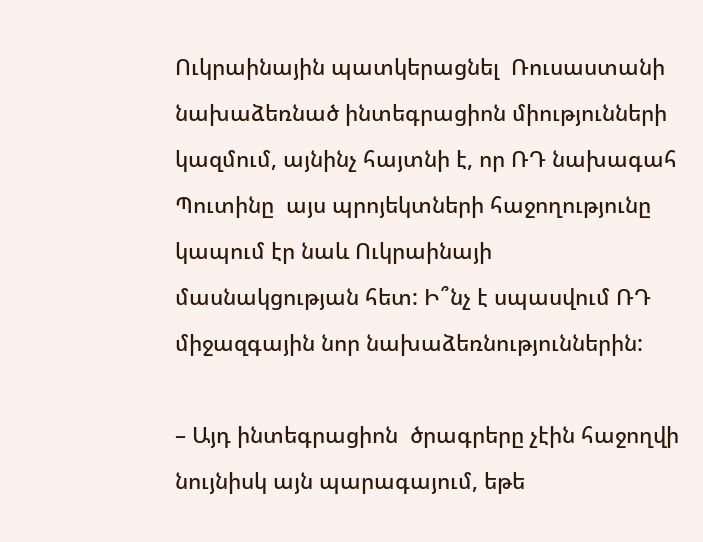Ուկրաինային պատկերացնել  Ռուսաստանի նախաձեռնած ինտեգրացիոն միությունների կազմում, այնինչ հայտնի է, որ ՌԴ նախագահ Պուտինը  այս պրոյեկտների հաջողությունը կապում էր նաև Ուկրաինայի  մասնակցության հետ: Ի՞նչ է սպասվում ՌԴ միջազգային նոր նախաձեռնություններին:

– Այդ ինտեգրացիոն  ծրագրերը չէին հաջողվի նույնիսկ այն պարագայում, եթե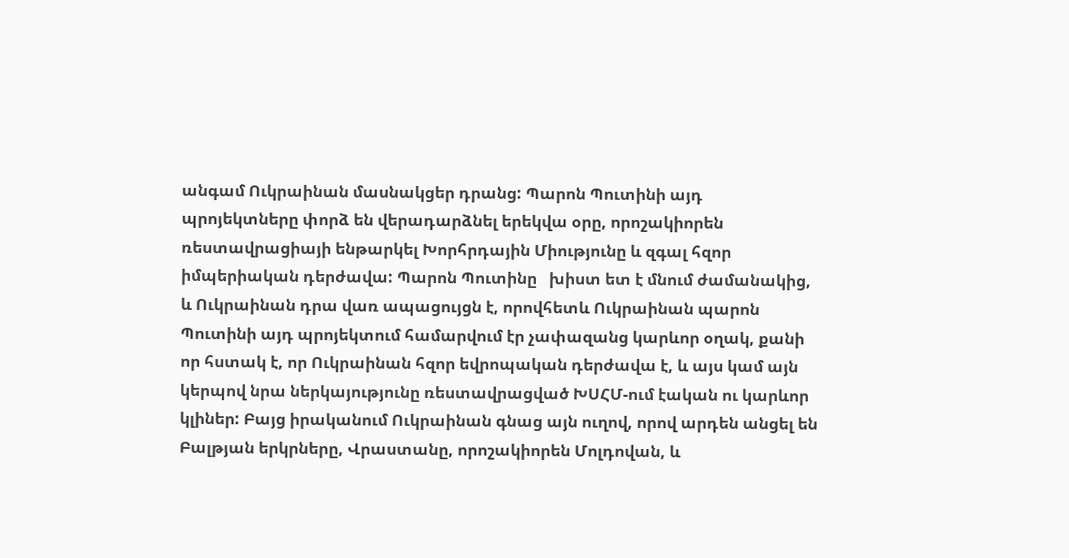անգամ Ուկրաինան մասնակցեր դրանց: Պարոն Պուտինի այդ պրոյեկտները փորձ են վերադարձնել երեկվա օրը, որոշակիորեն ռեստավրացիայի ենթարկել Խորհրդային Միությունը և զգալ հզոր իմպերիական դերժավա: Պարոն Պուտինը   խիստ ետ է մնում ժամանակից, և Ուկրաինան դրա վառ ապացույցն է, որովհետև Ուկրաինան պարոն Պուտինի այդ պրոյեկտում համարվում էր չափազանց կարևոր օղակ, քանի որ հստակ է, որ Ուկրաինան հզոր եվրոպական դերժավա է, և այս կամ այն կերպով նրա ներկայությունը ռեստավրացված ԽՍՀՄ-ում էական ու կարևոր կլիներ: Բայց իրականում Ուկրաինան գնաց այն ուղով, որով արդեն անցել են Բալթյան երկրները, Վրաստանը, որոշակիորեն Մոլդովան, և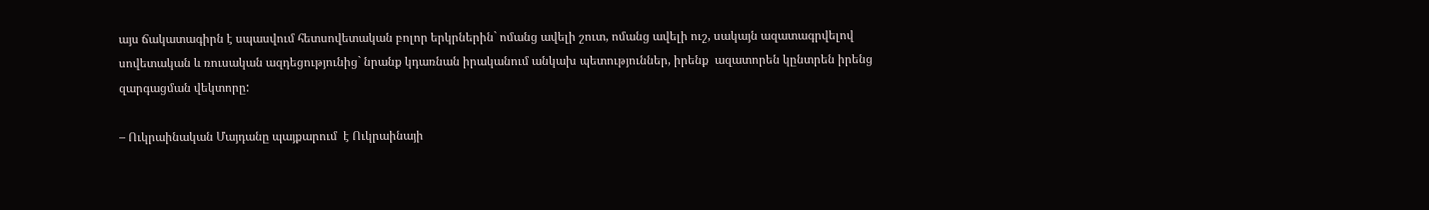այս ճակատագիրն է սպասվում հետսովետական բոլոր երկրներին` ոմանց ավելի շուտ, ոմանց ավելի ուշ, սակայն ազատագրվելով սովետական և ռուսական ազդեցությունից` նրանք կդառնան իրականում անկախ պետություններ, իրենք  ազատորեն կընտրեն իրենց զարգացման վեկտորը:

– Ուկրաինական Մայդանը պայքարում  է Ուկրաինայի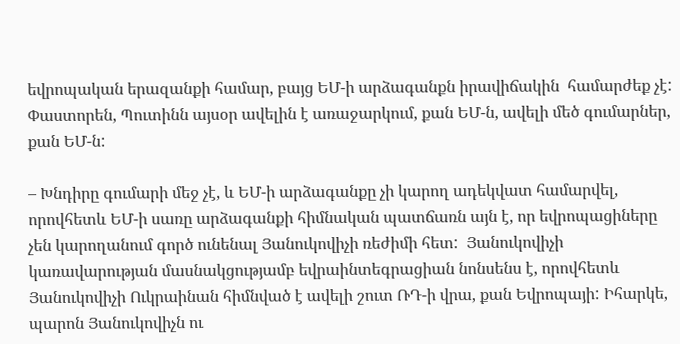եվրոպական երազանքի համար, բայց ԵՄ-ի արձագանքն իրավիճակին  համարժեք չէ: Փաստորեն, Պուտինն այսօր ավելին է առաջարկում, քան ԵՄ-ն, ավելի մեծ գումարներ, քան ԵՄ-ն:

– Խնդիրը գումարի մեջ չէ, և ԵՄ-ի արձագանքը չի կարող ադեկվատ համարվել, որովհետև ԵՄ-ի սառը արձագանքի հիմնական պատճառն այն է, որ եվրոպացիները չեն կարողանում գործ ունենալ Յանուկովիչի ռեժիմի հետ:  Յանուկովիչի  կառավարության մասնակցությամբ եվրաինտեգրացիան նոնսենս է, որովհետև Յանուկովիչի Ուկրաինան հիմնված է ավելի շուտ ՌԴ-ի վրա, քան Եվրոպայի: Իհարկե, պարոն Յանուկովիչն ու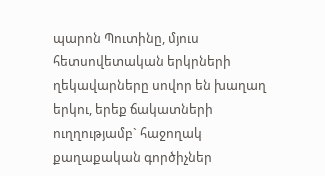պարոն Պուտինը, մյուս հետսովետական երկրների ղեկավարները սովոր են խաղաղ երկու, երեք ճակատների ուղղությամբ` հաջողակ քաղաքական գործիչներ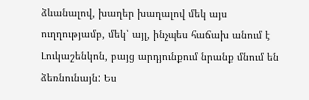ձևանալով, խաղեր խաղալով մեկ այս ուղղությամբ, մեկ՝ այլ, ինչպես հաճախ անում է Լուկաշենկոն, բայց արդյունքում նրանք մնում են ձեռնունայն: Ես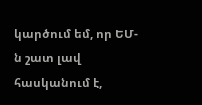կարծում եմ, որ ԵՄ-ն շատ լավ հասկանում է,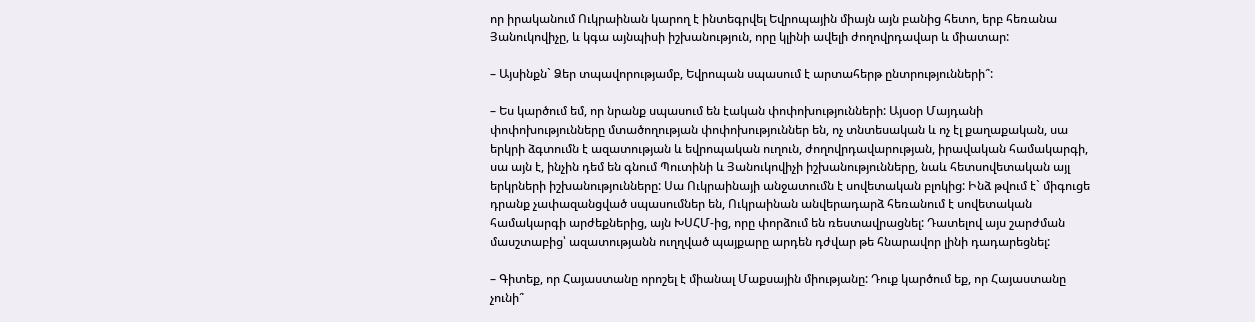որ իրականում Ուկրաինան կարող է ինտեգրվել Եվրոպային միայն այն բանից հետո, երբ հեռանա Յանուկովիչը, և կգա այնպիսի իշխանություն, որը կլինի ավելի ժողովրդավար և միատար:

– Այսինքն` Ձեր տպավորությամբ, Եվրոպան սպասում է արտահերթ ընտրությունների՞:

– Ես կարծում եմ, որ նրանք սպասում են էական փոփոխությունների: Այսօր Մայդանի փոփոխությունները մտածողության փոփոխություններ են, ոչ տնտեսական և ոչ էլ քաղաքական, սա երկրի ձգտումն է ազատության և եվրոպական ուղուն, ժողովրդավարության, իրավական համակարգի, սա այն է, ինչին դեմ են գնում Պուտինի և Յանուկովիչի իշխանությունները, նաև հետսովետական այլ երկրների իշխանությունները: Սա Ուկրաինայի անջատումն է սովետական բլոկից: Ինձ թվում է` միգուցե դրանք չափազանցված սպասումներ են, Ուկրաինան անվերադարձ հեռանում է սովետական համակարգի արժեքներից, այն ԽՍՀՄ-ից, որը փորձում են ռեստավրացնել: Դատելով այս շարժման  մասշտաբից՝ ազատությանն ուղղված պայքարը արդեն դժվար թե հնարավոր լինի դադարեցնել:

– Գիտեք, որ Հայաստանը որոշել է միանալ Մաքսային միությանը: Դուք կարծում եք, որ Հայաստանը չունի՞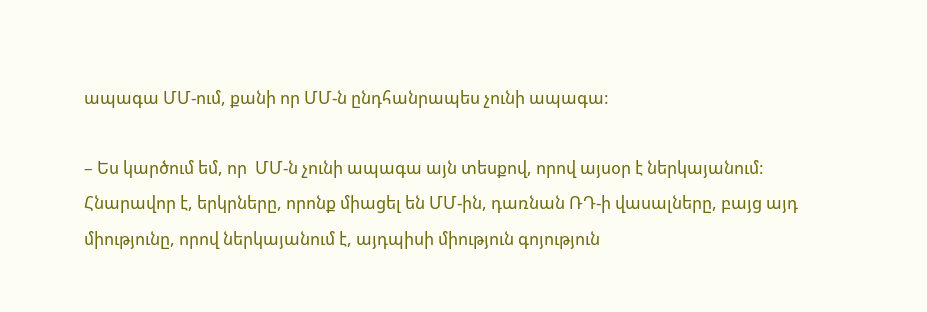ապագա ՄՄ-ում, քանի որ ՄՄ-ն ընդհանրապես չունի ապագա:

– Ես կարծում եմ, որ  ՄՄ-ն չունի ապագա այն տեսքով, որով այսօր է ներկայանում: Հնարավոր է, երկրները, որոնք միացել են ՄՄ-ին, դառնան ՌԴ-ի վասալները, բայց այդ միությունը, որով ներկայանում է, այդպիսի միություն գոյություն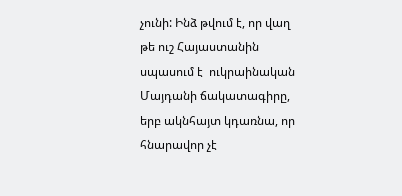չունի: Ինձ թվում է, որ վաղ թե ուշ Հայաստանին սպասում է  ուկրաինական Մայդանի ճակատագիրը, երբ ակնհայտ կդառնա, որ հնարավոր չէ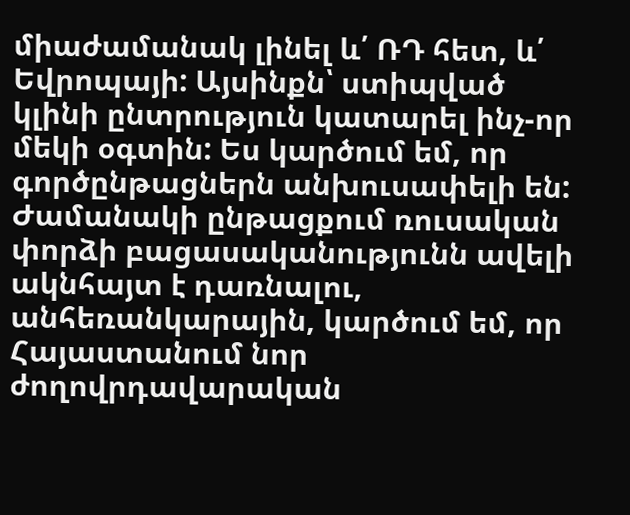միաժամանակ լինել և՛ ՌԴ հետ, և՛ Եվրոպայի: Այսինքն՝ ստիպված կլինի ընտրություն կատարել ինչ-որ մեկի օգտին: Ես կարծում եմ, որ գործընթացներն անխուսափելի են: Ժամանակի ընթացքում ռուսական փորձի բացասականությունն ավելի ակնհայտ է դառնալու, անհեռանկարային, կարծում եմ, որ Հայաստանում նոր ժողովրդավարական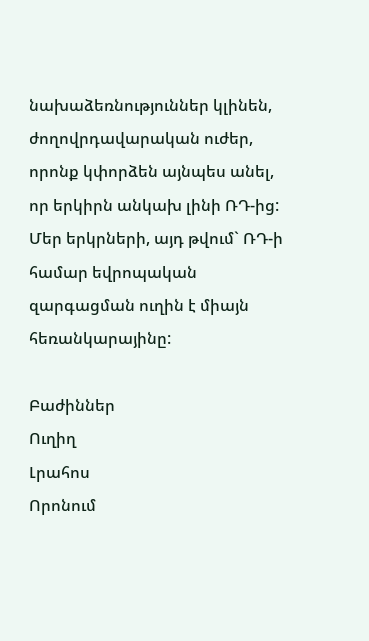նախաձեռնություններ կլինեն, ժողովրդավարական ուժեր, որոնք կփորձեն այնպես անել, որ երկիրն անկախ լինի ՌԴ-ից: Մեր երկրների, այդ թվում` ՌԴ-ի համար եվրոպական զարգացման ուղին է միայն հեռանկարայինը:

Բաժիններ
Ուղիղ
Լրահոս
Որոնում